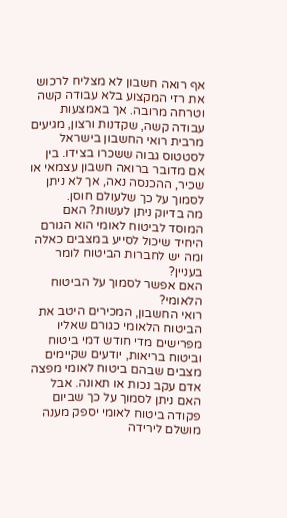אף רואה חשבון לא מצליח לרכוש את רזי המקצוע בלא עבודה קשה וטרחה מרובה. אך באמצעות עבודה קשה, שקדנות ורצון, מגיעים מרבית רואי החשבון בישראל לסטטוס גבוה ששכרו בצידו. בין אם מדובר ברואה חשבון עצמאי או שכיר, ההכנסה נאה, אך לא ניתן לסמוך על כך שלעולם חוסן.
מה בדיוק ניתן לעשות? האם המוסד לביטוח לאומי הוא הגורם היחיד שיכול לסייע במצבים כאלה ומה יש לחברות הביטוח לומר בעניין?
האם אפשר לסמוך על הביטוח הלאומי?
רואי החשבון, המכירים היטב את הביטוח הלאומי כגורם שאליו מפרישים מדי חודש דמי ביטוח וביטוח בריאות, יודעים שקיימים מצבים שבהם ביטוח לאומי מפצה אדם עקב נכות או תאונה. אבל האם ניתן לסמוך על כך שביום פקודה ביטוח לאומי יספק מענה מושלם לירידה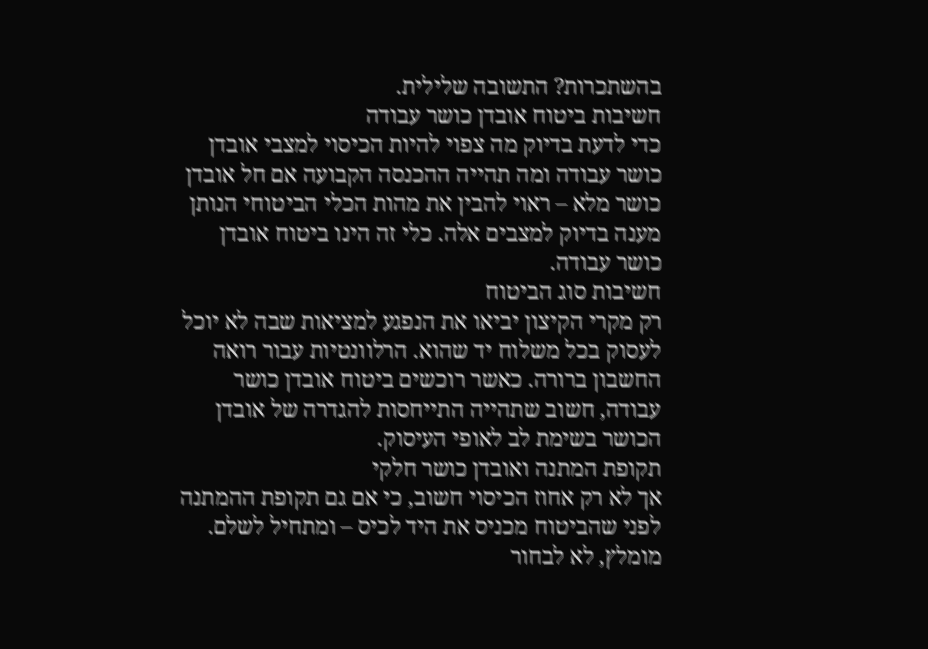בהשתכרות? התשובה שלילית.
חשיבות ביטוח אובדן כושר עבודה
כדי לדעת בדיוק מה צפוי להיות הכיסוי למצבי אובדן כושר עבודה ומה תהייה ההכנסה הקבועה אם חל אובדן כושר מלא – ראוי להבין את מהות הכלי הביטוחי הנותן מענה בדיוק למצבים אלה. כלי זה הינו ביטוח אובדן כושר עבודה.
חשיבות סוג הביטוח
רק מקרי הקיצון יביאו את הנפגע למציאות שבה לא יוכל לעסוק בכל משלוח יד שהוא. הרלוונטיות עבור רואה החשבון ברורה. כאשר רוכשים ביטוח אובדן כושר עבודה, חשוב שתהייה התייחסות להגדרה של אובדן הכושר בשימת לב לאופי העיסוק.
תקופת המתנה ואובדן כושר חלקי
אך לא רק אחוז הכיסוי חשוב, כי אם גם תקופת ההמתנה לפני שהביטוח מכניס את היד לכיס – ומתחיל לשלם. מומלץ, לא לבחור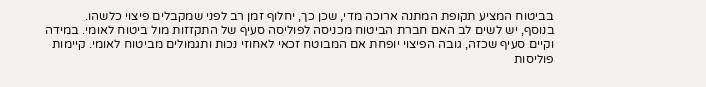בביטוח המציע תקופת המתנה ארוכה מדי, שכן כך, יחלוף זמן רב לפני שמקבלים פיצוי כלשהו.
בנוסף, יש לשים לב האם חברת הביטוח מכניסה לפוליסה סעיף של התקזזות מול ביטוח לאומי. במידה וקיים סעיף שכזה, גובה הפיצוי יופחת אם המבוטח זכאי לאחוזי נכות ותגמולים מביטוח לאומי. קיימות פוליסות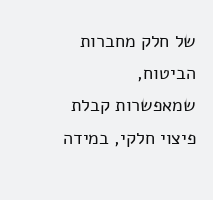של חלק מחברות הביטוח, שמאפשרות קבלת פיצוי חלקי, במידה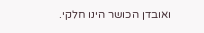ואובדן הכושר הינו חלקי.